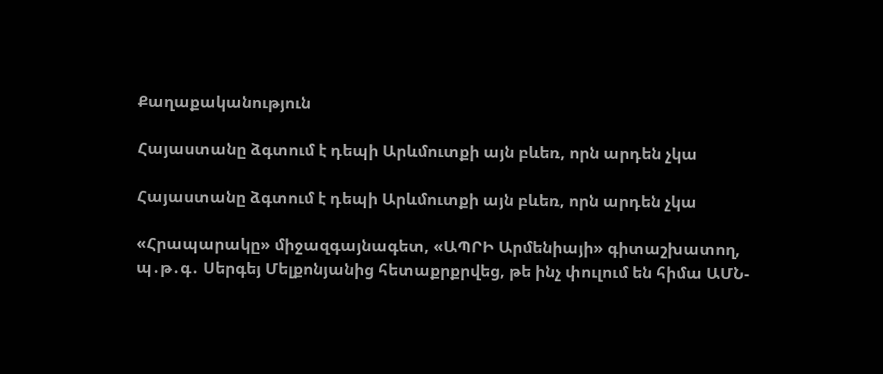Քաղաքականություն

Հայաստանը ձգտում է դեպի Արևմուտքի այն բևեռ, որն արդեն չկա

Հայաստանը ձգտում է դեպի Արևմուտքի այն բևեռ, որն արդեն չկա

«Հրապարակը» միջազգայնագետ, «ԱՊՐԻ Արմենիայի» գիտաշխատող, պ․թ․գ․ Սերգեյ Մելքոնյանից հետաքրքրվեց, թե ինչ փուլում են հիմա ԱՄՆ-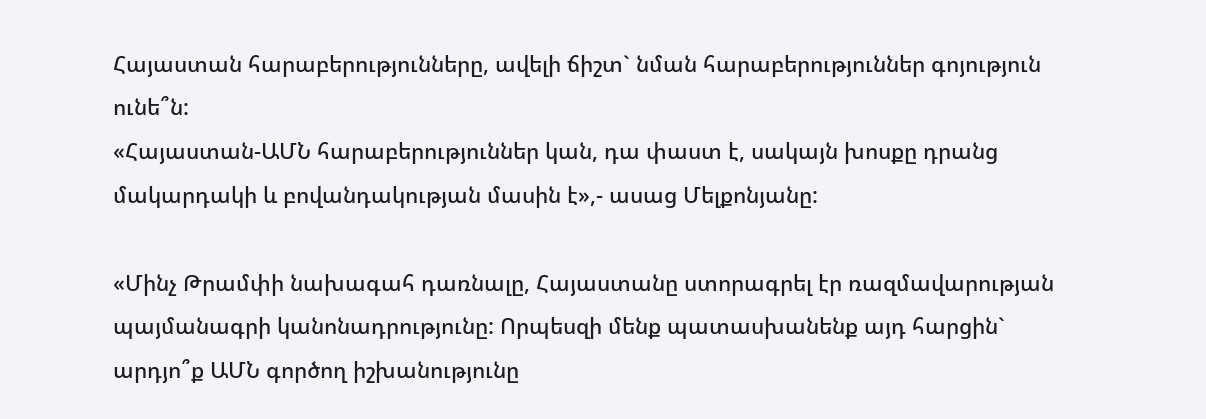Հայաստան հարաբերությունները, ավելի ճիշտ` նման հարաբերություններ գոյություն ունե՞ն:
«Հայաստան-ԱՄՆ հարաբերություններ կան, դա փաստ է, սակայն խոսքը դրանց մակարդակի և բովանդակության մասին է»,- ասաց Մելքոնյանը:

«Մինչ Թրամփի նախագահ դառնալը, Հայաստանը ստորագրել էր ռազմավարության պայմանագրի կանոնադրությունը: Որպեսզի մենք պատասխանենք այդ հարցին` արդյո՞ք ԱՄՆ գործող իշխանությունը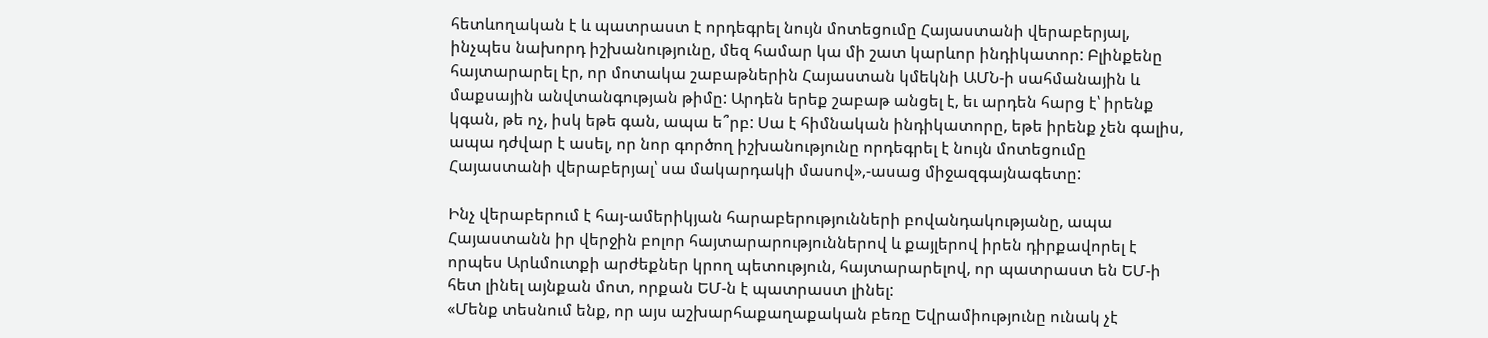հետևողական է և պատրաստ է որդեգրել նույն մոտեցումը Հայաստանի վերաբերյալ, ինչպես նախորդ իշխանությունը, մեզ համար կա մի շատ կարևոր ինդիկատոր: Բլինքենը հայտարարել էր, որ մոտակա շաբաթներին Հայաստան կմեկնի ԱՄՆ-ի սահմանային և մաքսային անվտանգության թիմը: Արդեն երեք շաբաթ անցել է, եւ արդեն հարց է՝ իրենք կգան, թե ոչ, իսկ եթե գան, ապա ե՞րբ: Սա է հիմնական ինդիկատորը, եթե իրենք չեն գալիս, ապա դժվար է ասել, որ նոր գործող իշխանությունը որդեգրել է նույն մոտեցումը Հայաստանի վերաբերյալ՝ սա մակարդակի մասով»,-ասաց միջազգայնագետը:

Ինչ վերաբերում է հայ-ամերիկյան հարաբերությունների բովանդակությանը, ապա Հայաստանն իր վերջին բոլոր հայտարարություններով և քայլերով իրեն դիրքավորել է որպես Արևմուտքի արժեքներ կրող պետություն, հայտարարելով, որ պատրաստ են ԵՄ-ի հետ լինել այնքան մոտ, որքան ԵՄ-ն է պատրաստ լինել:
«Մենք տեսնում ենք, որ այս աշխարհաքաղաքական բեռը Եվրամիությունը ունակ չէ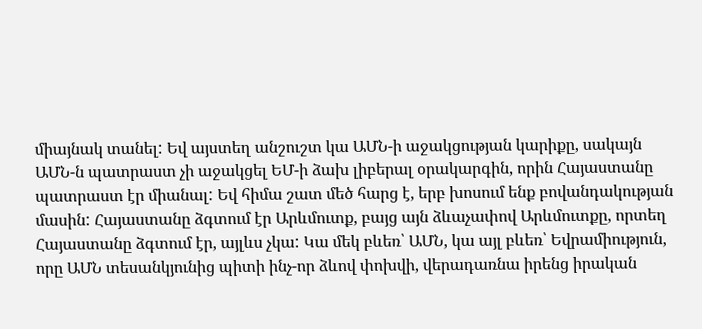միայնակ տանել: Եվ այստեղ անշուշտ կա ԱՄՆ-ի աջակցության կարիքը, սակայն ԱՄՆ-ն պատրաստ չի աջակցել ԵՄ-ի ձախ լիբերալ օրակարգին, որին Հայաստանը պատրաստ էր միանալ: Եվ հիմա շատ մեծ հարց է, երբ խոսում ենք բովանդակության մասին: Հայաստանը ձգտում էր Արևմուտք, բայց այն ձևաչափով Արևմուտքը, որտեղ Հայաստանը ձգտում էր, այլևս չկա: Կա մեկ բևեռ՝ ԱՄՆ, կա այլ բևեռ՝ Եվրամիություն, որը ԱՄՆ տեսանկյունից պիտի ինչ-որ ձևով փոխվի, վերադառնա իրենց իրական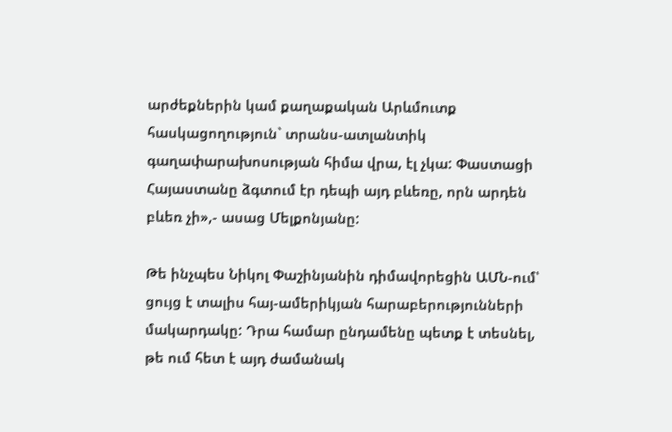արժեքներին կամ քաղաքական Արևմուտք հասկացողություն` տրանս-ատլանտիկ գաղափարախոսության հիմա վրա, էլ չկա: Փաստացի Հայաստանը ձգտում էր դեպի այդ բևեռը, որն արդեն բևեռ չի»,- ասաց Մելքոնյանը:

Թե ինչպես Նիկոլ Փաշինյանին դիմավորեցին ԱՄՆ-ում՝ ցույց է տալիս հայ-ամերիկյան հարաբերությունների մակարդակը: Դրա համար ընդամենը պետք է տեսնել, թե ում հետ է այդ ժամանակ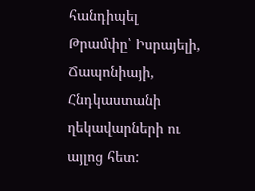հանդիպել Թրամփը՝ Իսրայելի, Ճապոնիայի, Հնդկաստանի ղեկավարների ու այլոց հետ: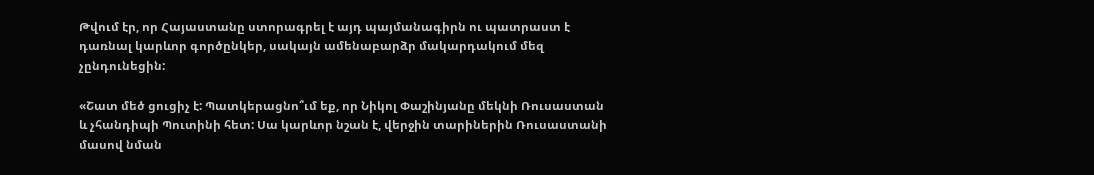Թվում էր, որ Հայաստանը ստորագրել է այդ պայմանագիրն ու պատրաստ է դառնալ կարևոր գործընկեր, սակայն ամենաբարձր մակարդակում մեզ չընդունեցին:

«Շատ մեծ ցուցիչ է: Պատկերացնո՞ւմ եք, որ Նիկոլ Փաշինյանը մեկնի Ռուսաստան և չհանդիպի Պուտինի հետ: Սա կարևոր նշան է, վերջին տարիներին Ռուսաստանի մասով նման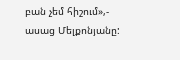բան չեմ հիշում»,- ասաց Մելքոնյանը: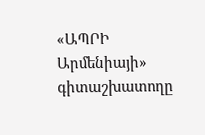«ԱՊՐԻ Արմենիայի» գիտաշխատողը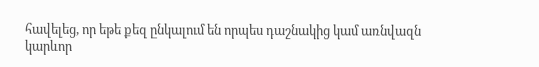հավելեց, որ եթե քեզ ընկալում են որպես դաշնակից կամ առնվազն կարևոր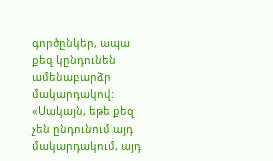գործընկեր, ապա քեզ կընդունեն ամենաբարձր մակարդակով: «Սակայն, եթե քեզ չեն ընդունում այդ մակարդակում, այդ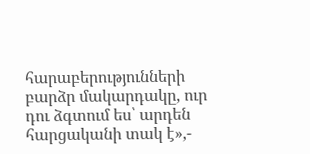հարաբերությունների բարձր մակարդակը, ուր դու ձգտում ես՝ արդեն հարցականի տակ է»,-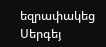եզրափակեց Սերգեյ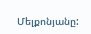Մելքոնյանը: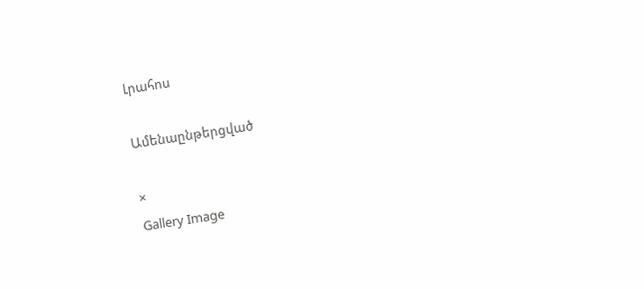Լրահոս

Ամենաընթերցված

×
Gallery Image